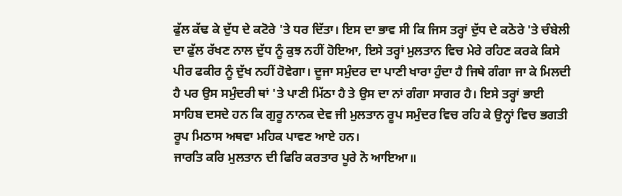ਫੁੱਲ ਕੱਢ ਕੇ ਦੁੱਧ ਦੇ ਕਟੋਰੇ 'ਤੇ ਧਰ ਦਿੱਤਾ। ਇਸ ਦਾ ਭਾਵ ਸੀ ਕਿ ਜਿਸ ਤਰ੍ਹਾਂ ਦੁੱਧ ਦੇ ਕਠੋਰੇ 'ਤੇ ਚੰਬੇਲੀ ਦਾ ਫੁੱਲ ਰੱਖਣ ਨਾਲ ਦੁੱਧ ਨੂੰ ਕੁਝ ਨਹੀਂ ਹੋਇਆ, ਇਸੇ ਤਰ੍ਹਾਂ ਮੁਲਤਾਨ ਵਿਚ ਮੇਰੇ ਰਹਿਣ ਕਰਕੇ ਕਿਸੇ ਪੀਰ ਫਕੀਰ ਨੂੰ ਦੁੱਖ ਨਹੀਂ ਹੋਵੇਗਾ। ਦੂਜਾ ਸਮੁੰਦਰ ਦਾ ਪਾਣੀ ਖਾਰਾ ਹੁੰਦਾ ਹੈ ਜਿਥੇ ਗੰਗਾ ਜਾ ਕੇ ਮਿਲਦੀ ਹੈ ਪਰ ਉਸ ਸਮੁੰਦਰੀ ਥਾਂ 'ਤੇ ਪਾਣੀ ਮਿੱਠਾ ਹੈ ਤੇ ਉਸ ਦਾ ਨਾਂ ਗੰਗਾ ਸਾਗਰ ਹੈ। ਇਸੇ ਤਰ੍ਹਾਂ ਭਾਈ ਸਾਹਿਬ ਦਸਦੇ ਹਨ ਕਿ ਗੁਰੂ ਨਾਨਕ ਦੇਵ ਜੀ ਮੁਲਤਾਨ ਰੂਪ ਸਮੁੰਦਰ ਵਿਚ ਰਹਿ ਕੇ ਉਨ੍ਹਾਂ ਵਿਚ ਭਗਤੀ ਰੂਪ ਮਿਠਾਸ ਅਥਵਾ ਮਹਿਕ ਪਾਵਣ ਆਏ ਹਨ।
ਜਾਰਤਿ ਕਰਿ ਮੁਲਤਾਨ ਦੀ ਫਿਰਿ ਕਰਤਾਰ ਪੂਰੇ ਨੋ ਆਇਆ॥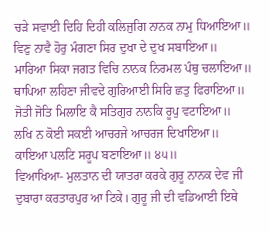ਚੜੇ ਸਵਾਈ ਦਿਹਿ ਦਿਹੀ ਕਲਿਜੁਗਿ ਨਾਨਕ ਨਾਮੁ ਧਿਆਇਆ॥
ਵਿਣੁ ਨਾਵੈ ਹੋਰੁ ਮੰਗਣਾ ਸਿਰ ਦੁਖਾ ਦੇ ਦੁਖ ਸਬਾਇਆ॥
ਮਾਰਿਆ ਸਿਕਾ ਜਗਤ ਵਿਚਿ ਨਾਨਕ ਨਿਰਮਲ ਪੰਥੁ ਚਲਾਇਆ॥
ਥਾਪਿਆ ਲਹਿਣਾ ਜੀਵਦੇ ਗੁਰਿਆਈ ਸਿਰਿ ਛਤੁ ਫਿਰਾਇਆ॥
ਜੋਤੀ ਜੋਤਿ ਮਿਲਾਇ ਕੈ ਸਤਿਗੁਰ ਨਾਨਕਿ ਰੂਪੁ ਵਟਾਇਆ॥
ਲਖਿ ਨ ਕੋਈ ਸਕਈ ਆਚਰਜੇ ਆਚਰਜ ਦਿਖਾਇਆ॥
ਕਾਇਆ ਪਲਟਿ ਸਰੂਪ ਬਣਾਇਆ॥ ੪੫॥
ਵਿਆਖਿਆ- ਮੁਲਤਾਨ ਦੀ ਯਾਤਰਾ ਕਰਕੇ ਗੁਰੂ ਨਾਨਕ ਦੇਵ ਜੀ ਦੁਬਾਰਾ ਕਰਤਾਰਪੁਰ ਆ ਟਿਕੇ। ਗੁਰੂ ਜੀ ਦੀ ਵਡਿਆਈ ਇਥੇ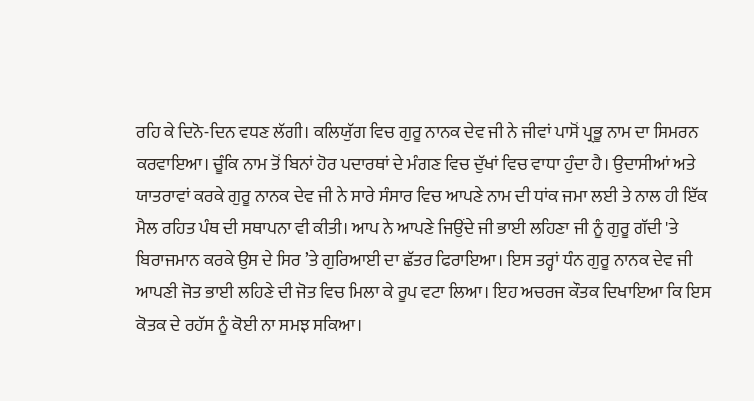ਰਹਿ ਕੇ ਦਿਨੋ-ਦਿਨ ਵਧਣ ਲੱਗੀ। ਕਲਿਯੁੱਗ ਵਿਚ ਗੁਰੂ ਨਾਨਕ ਦੇਵ ਜੀ ਨੇ ਜੀਵਾਂ ਪਾਸੋਂ ਪ੍ਰਭੂ ਨਾਮ ਦਾ ਸਿਮਰਨ ਕਰਵਾਇਆ। ਚੂੰਕਿ ਨਾਮ ਤੋਂ ਬਿਨਾਂ ਹੋਰ ਪਦਾਰਥਾਂ ਦੇ ਮੰਗਣ ਵਿਚ ਦੁੱਖਾਂ ਵਿਚ ਵਾਧਾ ਹੁੰਦਾ ਹੈ। ਉਦਾਸੀਆਂ ਅਤੇ ਯਾਤਰਾਵਾਂ ਕਰਕੇ ਗੁਰੂ ਨਾਨਕ ਦੇਵ ਜੀ ਨੇ ਸਾਰੇ ਸੰਸਾਰ ਵਿਚ ਆਪਣੇ ਨਾਮ ਦੀ ਧਾਂਕ ਜਮਾ ਲਈ ਤੇ ਨਾਲ ਹੀ ਇੱਕ ਮੈਲ ਰਹਿਤ ਪੰਥ ਦੀ ਸਥਾਪਨਾ ਵੀ ਕੀਤੀ। ਆਪ ਨੇ ਆਪਣੇ ਜਿਉਂਦੇ ਜੀ ਭਾਈ ਲਹਿਣਾ ਜੀ ਨੂੰ ਗੁਰੂ ਗੱਦੀ 'ਤੇ ਬਿਰਾਜਮਾਨ ਕਰਕੇ ਉਸ ਦੇ ਸਿਰ ’ਤੇ ਗੁਰਿਆਈ ਦਾ ਛੱਤਰ ਫਿਰਾਇਆ। ਇਸ ਤਰ੍ਹਾਂ ਧੰਨ ਗੁਰੂ ਨਾਨਕ ਦੇਵ ਜੀ ਆਪਣੀ ਜੋਤ ਭਾਈ ਲਹਿਣੇ ਦੀ ਜੋਤ ਵਿਚ ਮਿਲਾ ਕੇ ਰੂਪ ਵਟਾ ਲਿਆ। ਇਹ ਅਚਰਜ ਕੌਤਕ ਦਿਖਾਇਆ ਕਿ ਇਸ ਕੋਤਕ ਦੇ ਰਹੱਸ ਨੂੰ ਕੋਈ ਨਾ ਸਮਝ ਸਕਿਆ।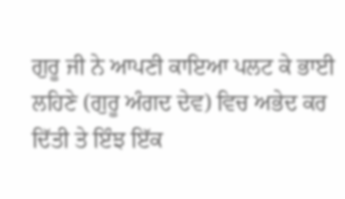ਗੁਰੂ ਜੀ ਨੇ ਆਪਣੀ ਕਾਇਆ ਪਲਟ ਕੇ ਭਾਈ ਲਹਿਣੇ (ਗੁਰੂ ਅੰਗਦ ਦੇਵ) ਵਿਚ ਅਭੇਦ ਕਰ ਦਿੱਤੀ ਤੇ ਇੰਝ ਇੱਕ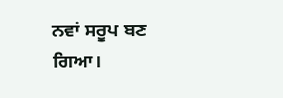ਨਵਾਂ ਸਰੂਪ ਬਣ ਗਿਆ।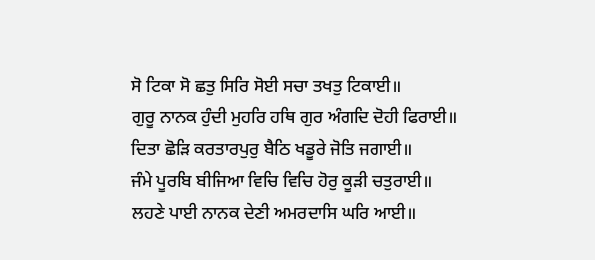ਸੋ ਟਿਕਾ ਸੋ ਛਤੁ ਸਿਰਿ ਸੋਈ ਸਚਾ ਤਖਤੁ ਟਿਕਾਈ॥
ਗੁਰੂ ਨਾਨਕ ਹੁੰਦੀ ਮੁਹਰਿ ਹਥਿ ਗੁਰ ਅੰਗਦਿ ਦੋਹੀ ਫਿਰਾਈ॥
ਦਿਤਾ ਛੋੜਿ ਕਰਤਾਰਪੁਰੁ ਬੈਠਿ ਖਡੂਰੇ ਜੋਤਿ ਜਗਾਈ॥
ਜੰਮੇ ਪੂਰਬਿ ਬੀਜਿਆ ਵਿਚਿ ਵਿਚਿ ਹੋਰੁ ਕੂੜੀ ਚਤੁਰਾਈ॥
ਲਹਣੇ ਪਾਈ ਨਾਨਕ ਦੇਣੀ ਅਮਰਦਾਸਿ ਘਰਿ ਆਈ॥